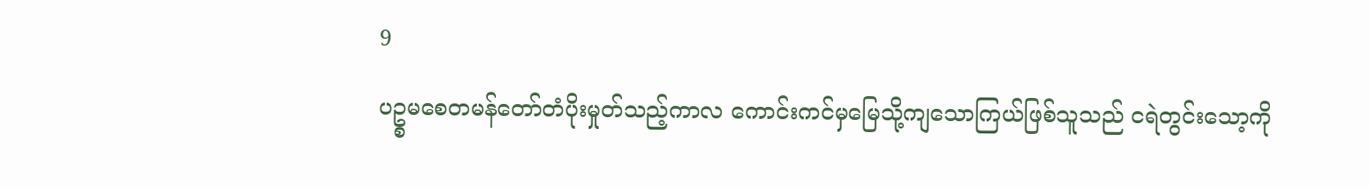9
ပဥ္စမစေတမန်တော်တံပိုးမှုတ်သည့်ကာလ ကောင်းကင်မှမြေသို့ကျသောကြယ်ဖြစ်သူသည် ငရဲတွင်းသော့ကို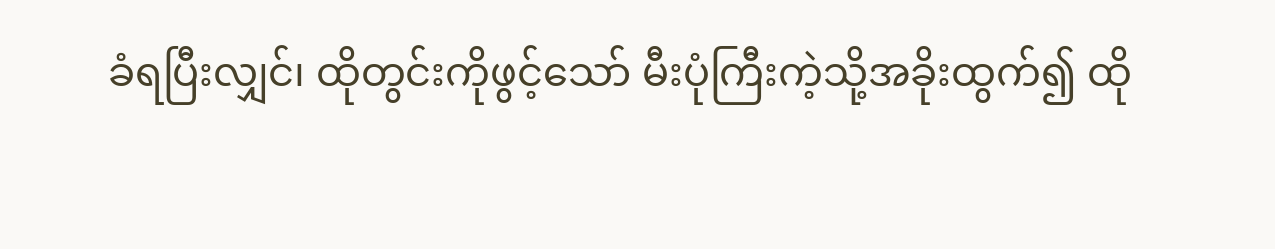ခံရပြီးလျှင်၊ ထိုတွင်းကိုဖွင့်သော် မီးပုံကြီးကဲ့သို့အခိုးထွက်၍ ထို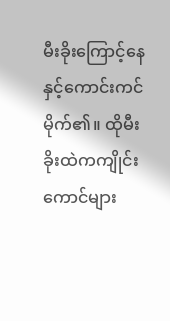မီးခိုးကြောင့်နေနှင့်ကောင်းကင်မိုက်၏။ ထိုမီးခိုးထဲကကျိုင်းကောင်များ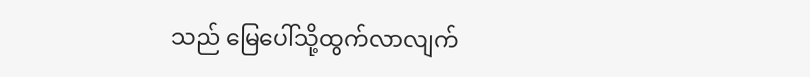သည် မြေပေါ်သို့ထွက်လာလျက်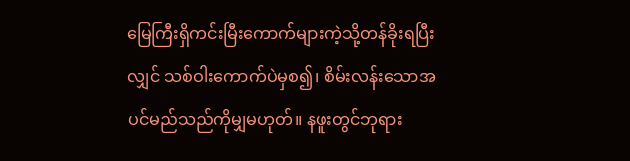မြေကြီးရှိကင်းမြီးကောက်များကဲ့သို့တန်ခိုးရပြီးလျှင် သစ်ဝါးကောက်ပဲမှစ၍၊ စိမ်းလန်းသောအပင်မည်သည်ကိုမျှမဟုတ်။ နဖူးတွင်ဘုရား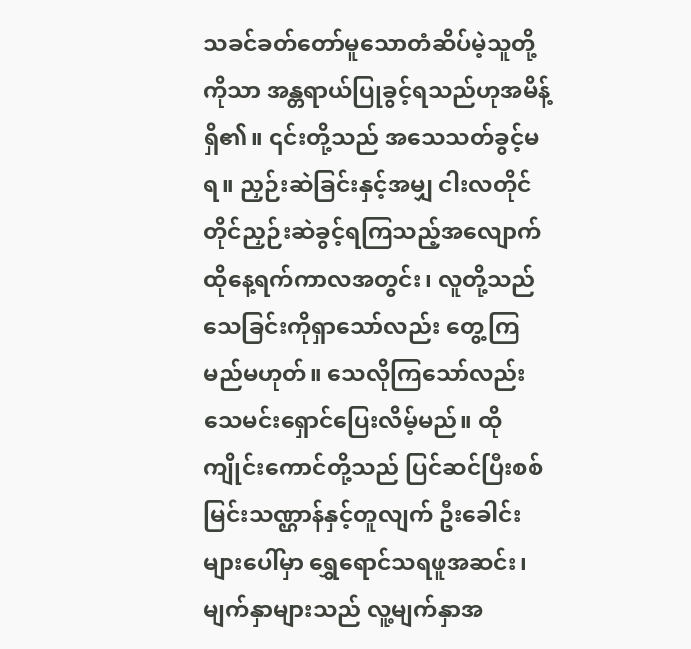သခင်ခတ်တော်မူသောတံဆိပ်မဲ့သူတို့ကိုသာ အန္တရာယ်ပြုခွင့်ရသည်ဟုအမိန့်ရှိ၏။ ၎င်းတို့သည် အသေသတ်ခွင့်မရ။ ညှဉ်းဆဲခြင်းနှင့်အမျှ ငါးလတိုင်တိုင်ညှဉ်းဆဲခွင့်ရကြသည့်အလျောက် ထိုနေ့ရက်ကာလအတွင်း၊ လူတို့သည်သေခြင်းကိုရှာသော်လည်း တွေ့ကြမည်မဟုတ်။ သေလိုကြသော်လည်း သေမင်းရှောင်ပြေးလိမ့်မည်။ ထိုကျိုင်းကောင်တို့သည် ပြင်ဆင်ပြီးစစ်မြင်းသဏ္ဌာန်နှင့်တူလျက် ဦးခေါင်းများပေါ်မှာ ရွှေရောင်သရဖူအဆင်း၊ မျက်နှာများသည် လူ့မျက်နှာအ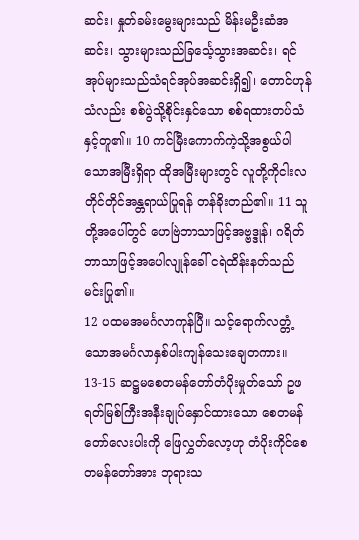ဆင်း၊ နှုတ်ခမ်းမွေးများသည် မိန်းမဦးဆံအဆင်း၊ သွားများသည်ခြင်္သေ့သွားအဆင်း၊ ရင်အုပ်များသည်သံရင်အုပ်အဆင်းရှိ၍၊ တောင်ဟုန်သံလည်း စစ်ပွဲသို့စိုင်းနှင်သော စစ်ရထားတပ်သံနှင့်တူ၏။ 10 ကင်မြီးကောက်ကဲ့သို့အစွယ်ပါသောအမြီးရှိရာ ထိုအမြီးများတွင် လူတို့ကိုငါးလတိုင်တိုင်အန္တရာယ်ပြုရန် တန်ခိုးတည်၏။ 11 သူတို့အပေါ်တွင် ဟေဗြဲဘာသာဖြင့်အဗ္ဗဒ္ဒုန်၊ ဂရိတ်ဘာသာဖြင့်အပေါလျုန်ခေါ် ငရဲထိန်းနတ်သည် မင်းပြု၏။
12 ပထမအမင်္ဂလာကုန်ပြီ။ သင့်ရောက်လတ္တံ့သောအမင်္ဂလာနှစ်ပါးကျန်သေးချေတကား။
13-15 ဆဋ္ဌမစေတမန်တော်တံပိုးမှုတ်သော် ဥဖရတ်မြစ်ကြီးအနီးချုပ်နှောင်ထားသော စေတမန်တော်လေးပါးကို ဖြေလွှတ်လော့ဟု တံပိုးကိုင်စေတမန်တော်အား ဘုရားသ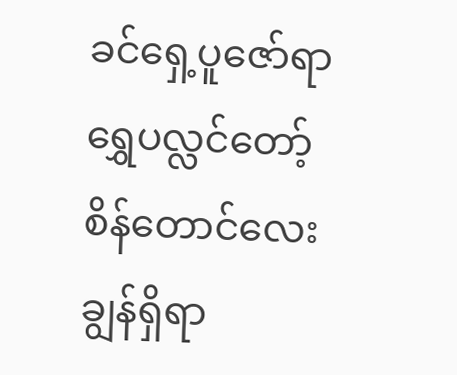ခင်ရှေ့ပူဇော်ရာ ရွှေပလ္လင်တော့်စိန်တောင်လေးချွန်ရှိရာ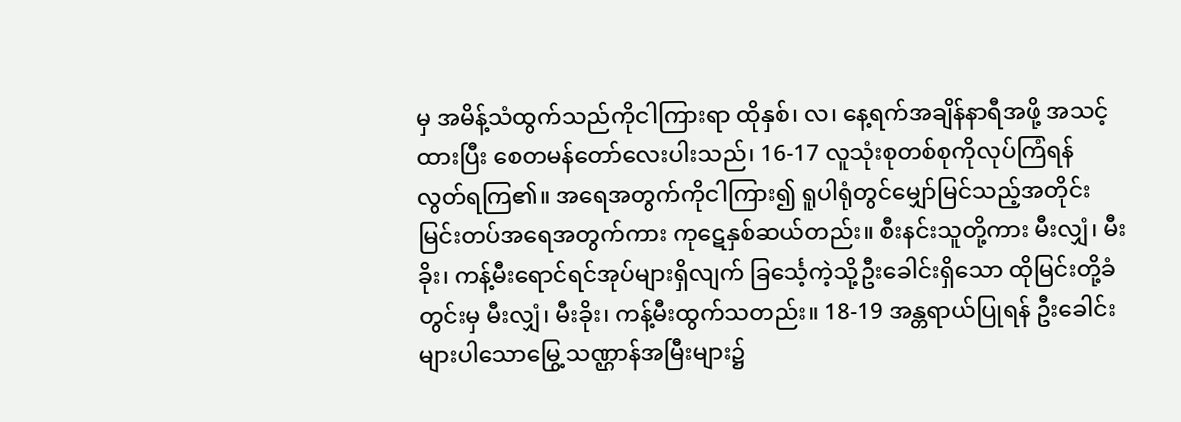မှ အမိန့်သံထွက်သည်ကိုငါကြားရာ ထိုနှစ်၊ လ၊ နေ့ရက်အချိန်နာရီအဖို့ အသင့်ထားပြီး စေတမန်တော်လေးပါးသည်၊ 16-17 လူသုံးစုတစ်စုကိုလုပ်ကြံရန် လွတ်ရကြ၏။ အရေအတွက်ကိုငါကြား၍ ရူပါရုံတွင်မျှော်မြင်သည့်အတိုင်း မြင်းတပ်အရေအတွက်ကား ကုဋေနှစ်ဆယ်တည်း။ စီးနင်းသူတို့ကား မီးလျှံ၊ မီးခိုး၊ ကန့်မီးရောင်ရင်အုပ်များရှိလျက် ခြင်္သေ့ကဲ့သို့ဦးခေါင်းရှိသော ထိုမြင်းတို့ခံတွင်းမှ မီးလျှံ၊ မီးခိုး၊ ကန့်မီးထွက်သတည်း။ 18-19 အန္တရာယ်ပြုရန် ဦးခေါင်းများပါသောမြွေ့သဏ္ဌာန်အမြီးများ၌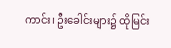ကာင်း၊ ဦးခေါင်းများ၌ ထိုမြင်း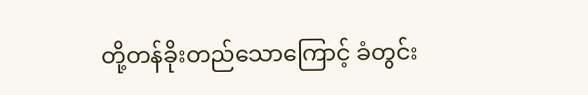တို့တန်ခိုးတည်သောကြောင့် ခံတွင်း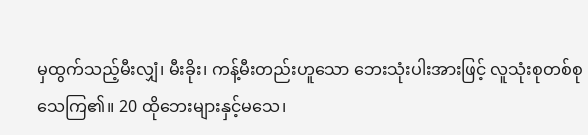မှထွက်သည့်မီးလျှံ၊ မီးခိုး၊ ကန့်မီးတည်းဟူသော ဘေးသုံးပါးအားဖြင့် လူသုံးစုတစ်စုသေကြ၏။ 20 ထိုဘေးများနှင့်မသေ၊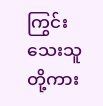ကြွင်းသေးသူတို့ကား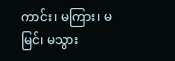ကာင်း၊ မကြား၊ မမြင်၊ မသွား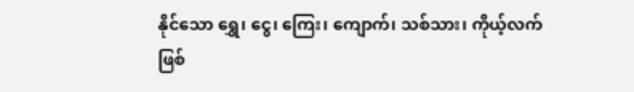နိုင်သော ရွှေ၊ ငွေ၊ ကြေး၊ ကျောက်၊ သစ်သား၊ ကိုယ့်လက်ဖြစ်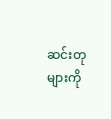ဆင်းတုများကို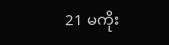21 မကိုး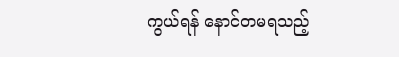ကွယ်ရန် နောင်တမရသည့်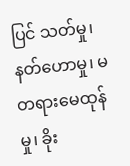ပြင် သတ်မှု၊ နတ်ဟောမှု၊ မတရားမေထုန်မှု၊ ခိုး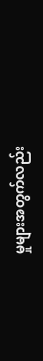မှုများအတွက်လည်း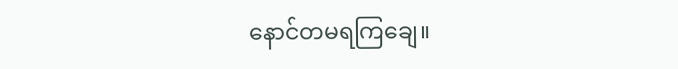နောင်တမရကြချေ။